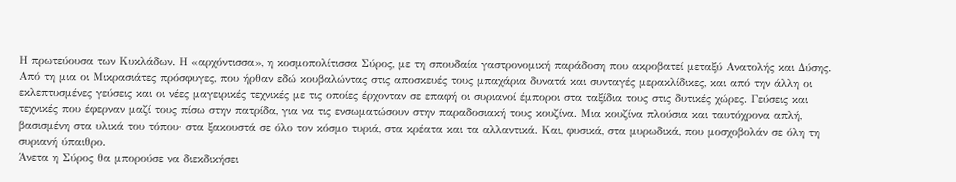Η πρωτεύουσα των Κυκλάδων. Η «αρχόντισσα», η κοσμοπολίτισσα Σύρος, με τη σπουδαία γαστρονομική παράδοση που ακροβατεί μεταξύ Ανατολής και Δύσης. Από τη μια οι Μικρασιάτες πρόσφυγες, που ήρθαν εδώ κουβαλώντας στις αποσκευές τους μπαχάρια δυνατά και συνταγές μερακλίδικες, και από την άλλη οι εκλεπτυσμένες γεύσεις και οι νέες μαγειρικές τεχνικές με τις οποίες έρχονταν σε επαφή οι συριανοί έμποροι στα ταξίδια τους στις δυτικές χώρες. Γεύσεις και τεχνικές που έφερναν μαζί τους πίσω στην πατρίδα, για να τις ενσωματώσουν στην παραδοσιακή τους κουζίνα. Μια κουζίνα πλούσια και ταυτόχρονα απλή, βασισμένη στα υλικά του τόπου· στα ξακουστά σε όλο τον κόσμο τυριά, στα κρέατα και τα αλλαντικά. Και, φυσικά, στα μυρωδικά, που μοσχοβολάν σε όλη τη συριανή ύπαιθρο.
Άνετα η Σύρος θα μπορούσε να διεκδικήσει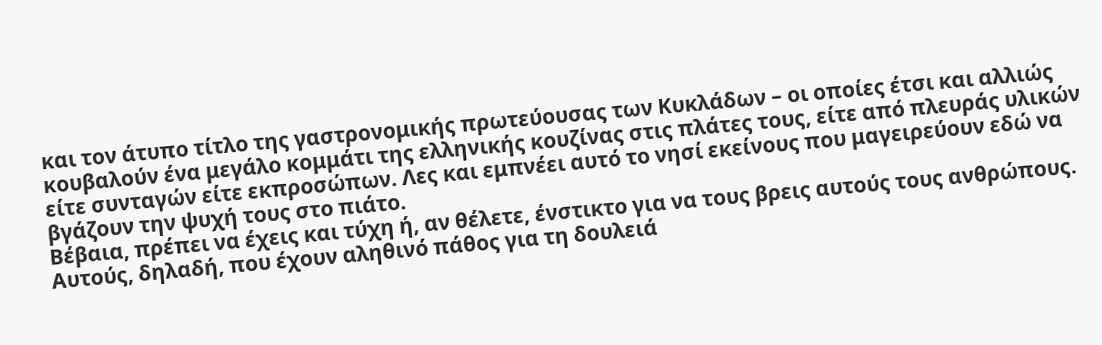και τον άτυπο τίτλο της γαστρονομικής πρωτεύουσας των Κυκλάδων – οι οποίες έτσι και αλλιώς κουβαλούν ένα μεγάλο κομμάτι της ελληνικής κουζίνας στις πλάτες τους, είτε από πλευράς υλικών είτε συνταγών είτε εκπροσώπων. Λες και εμπνέει αυτό το νησί εκείνους που μαγειρεύουν εδώ να βγάζουν την ψυχή τους στο πιάτο.
Βέβαια, πρέπει να έχεις και τύχη ή, αν θέλετε, ένστικτο για να τους βρεις αυτούς τους ανθρώπους. Αυτούς, δηλαδή, που έχουν αληθινό πάθος για τη δουλειά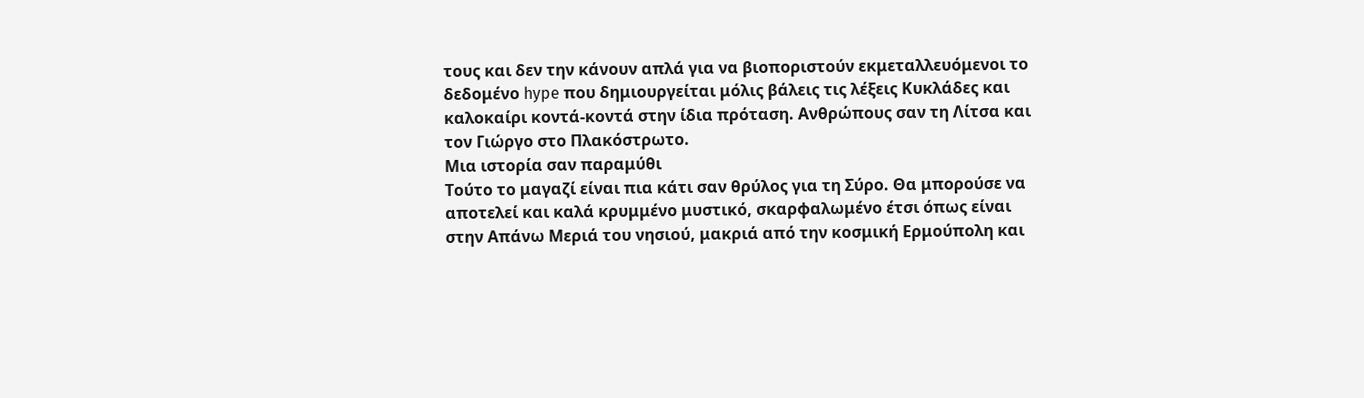τους και δεν την κάνουν απλά για να βιοποριστούν εκμεταλλευόμενοι το δεδομένο hype που δημιουργείται μόλις βάλεις τις λέξεις Κυκλάδες και καλοκαίρι κοντά-κοντά στην ίδια πρόταση. Ανθρώπους σαν τη Λίτσα και τον Γιώργο στο Πλακόστρωτο.
Μια ιστορία σαν παραμύθι
Τούτο το μαγαζί είναι πια κάτι σαν θρύλος για τη Σύρο. Θα μπορούσε να αποτελεί και καλά κρυμμένο μυστικό, σκαρφαλωμένο έτσι όπως είναι στην Απάνω Μεριά του νησιού, μακριά από την κοσμική Ερμούπολη και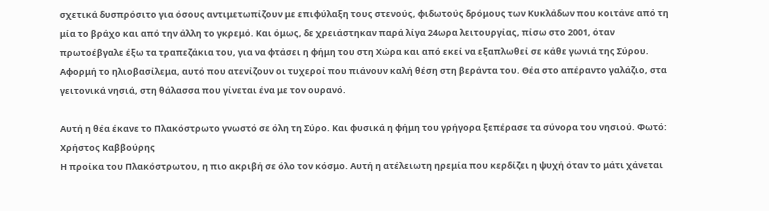σχετικά δυσπρόσιτο για όσους αντιμετωπίζουν με επιφύλαξη τους στενούς, φιδωτούς δρόμους των Κυκλάδων που κοιτάνε από τη μία το βράχο και από την άλλη το γκρεμό. Και όμως, δε χρειάστηκαν παρά λίγα 24ωρα λειτουργίας, πίσω στο 2001, όταν πρωτοέβγαλε έξω τα τραπεζάκια του, για να φτάσει η φήμη του στη Χώρα και από εκεί να εξαπλωθεί σε κάθε γωνιά της Σύρου. Αφορμή το ηλιοβασίλεμα, αυτό που ατενίζουν οι τυχεροί που πιάνουν καλή θέση στη βεράντα του. Θέα στο απέραντο γαλάζιο, στα γειτονικά νησιά, στη θάλασσα που γίνεται ένα με τον ουρανό.

Αυτή η θέα έκανε το Πλακόστρωτο γνωστό σε όλη τη Σύρο. Και φυσικά η φήμη του γρήγορα ξεπέρασε τα σύνορα του νησιού. Φωτό: Χρήστος Καββούρης
Η προίκα του Πλακόστρωτου, η πιο ακριβή σε όλο τον κόσμο. Αυτή η ατέλειωτη ηρεμία που κερδίζει η ψυχή όταν το μάτι χάνεται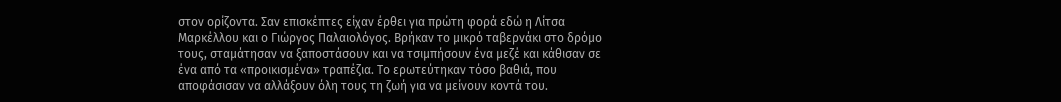στον ορίζοντα. Σαν επισκέπτες είχαν έρθει για πρώτη φορά εδώ η Λίτσα Μαρκέλλου και ο Γιώργος Παλαιολόγος. Βρήκαν το μικρό ταβερνάκι στο δρόμο τους, σταμάτησαν να ξαποστάσουν και να τσιμπήσουν ένα μεζέ και κάθισαν σε ένα από τα «προικισμένα» τραπέζια. Το ερωτεύτηκαν τόσο βαθιά, που αποφάσισαν να αλλάξουν όλη τους τη ζωή για να μείνουν κοντά του.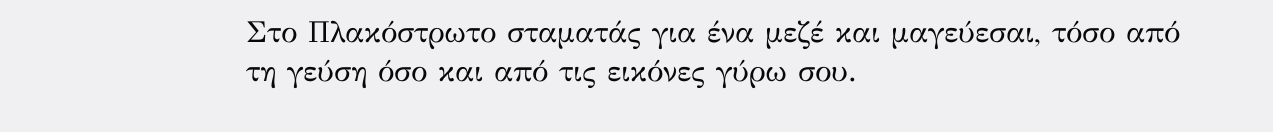Στο Πλακόστρωτο σταματάς για ένα μεζέ και μαγεύεσαι, τόσο από τη γεύση όσο και από τις εικόνες γύρω σου.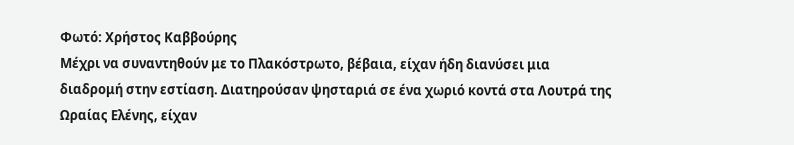Φωτό: Χρήστος Καββούρης
Μέχρι να συναντηθούν με το Πλακόστρωτο, βέβαια, είχαν ήδη διανύσει μια διαδρομή στην εστίαση. Διατηρούσαν ψησταριά σε ένα χωριό κοντά στα Λουτρά της Ωραίας Ελένης, είχαν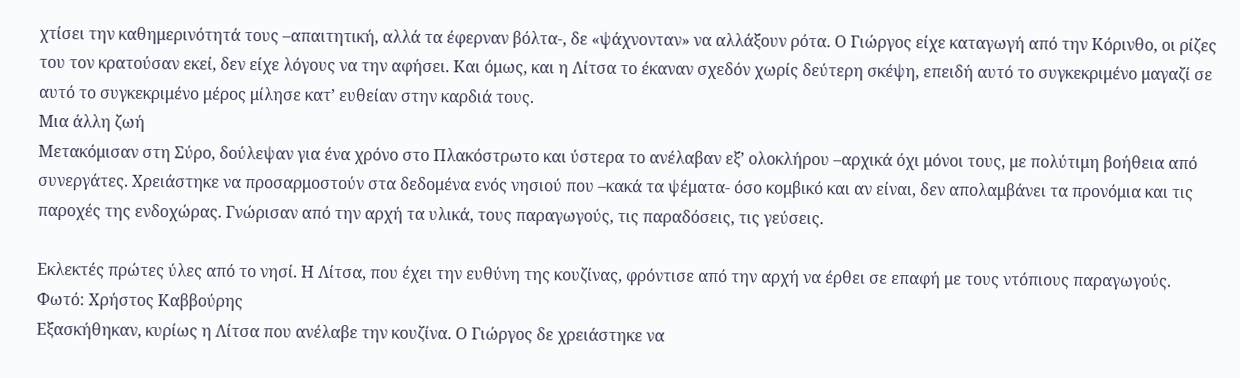χτίσει την καθημερινότητά τους –απαιτητική, αλλά τα έφερναν βόλτα-, δε «ψάχνονταν» να αλλάξουν ρότα. Ο Γιώργος είχε καταγωγή από την Κόρινθο, οι ρίζες του τον κρατούσαν εκεί, δεν είχε λόγους να την αφήσει. Και όμως, και η Λίτσα το έκαναν σχεδόν χωρίς δεύτερη σκέψη, επειδή αυτό το συγκεκριμένο μαγαζί σε αυτό το συγκεκριμένο μέρος μίλησε κατ’ ευθείαν στην καρδιά τους.
Μια άλλη ζωή
Μετακόμισαν στη Σύρο, δούλεψαν για ένα χρόνο στο Πλακόστρωτο και ύστερα το ανέλαβαν εξ’ ολοκλήρου –αρχικά όχι μόνοι τους, με πολύτιμη βοήθεια από συνεργάτες. Χρειάστηκε να προσαρμοστούν στα δεδομένα ενός νησιού που –κακά τα ψέματα- όσο κομβικό και αν είναι, δεν απολαμβάνει τα προνόμια και τις παροχές της ενδοχώρας. Γνώρισαν από την αρχή τα υλικά, τους παραγωγούς, τις παραδόσεις, τις γεύσεις.

Εκλεκτές πρώτες ύλες από το νησί. Η Λίτσα, που έχει την ευθύνη της κουζίνας, φρόντισε από την αρχή να έρθει σε επαφή με τους ντόπιους παραγωγούς. Φωτό: Χρήστος Καββούρης
Εξασκήθηκαν, κυρίως η Λίτσα που ανέλαβε την κουζίνα. Ο Γιώργος δε χρειάστηκε να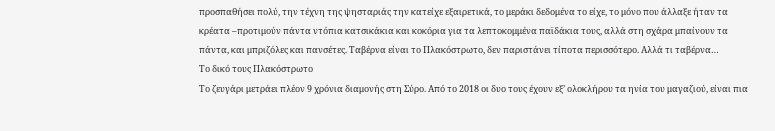προσπαθήσει πολύ, την τέχνη της ψησταριάς την κατείχε εξαιρετικά, το μεράκι δεδομένα το είχε, το μόνο που άλλαξε ήταν τα κρέατα –προτιμούν πάντα ντόπια κατσικάκια και κοκόρια για τα λεπτοκομμένα παϊδάκια τους, αλλά στη σχάρα μπαίνουν τα πάντα, και μπριζόλες και πανσέτες. Ταβέρνα είναι το Πλακόστρωτο, δεν παριστάνει τίποτα περισσότερο. Αλλά τι ταβέρνα…
Το δικό τους Πλακόστρωτο
Το ζευγάρι μετράει πλέον 9 χρόνια διαμονής στη Σύρο. Από το 2018 οι δυο τους έχουν εξ’ ολοκλήρου τα ηνία του μαγαζιού, είναι πια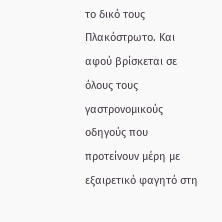το δικό τους Πλακόστρωτο. Και αφού βρίσκεται σε όλους τους γαστρονομικούς οδηγούς που προτείνουν μέρη με εξαιρετικό φαγητό στη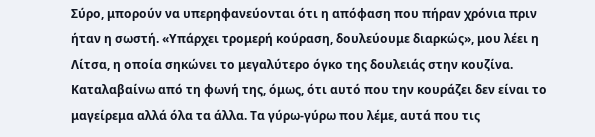Σύρο, μπορούν να υπερηφανεύονται ότι η απόφαση που πήραν χρόνια πριν ήταν η σωστή. «Υπάρχει τρομερή κούραση, δουλεύουμε διαρκώς», μου λέει η Λίτσα, η οποία σηκώνει το μεγαλύτερο όγκο της δουλειάς στην κουζίνα. Καταλαβαίνω από τη φωνή της, όμως, ότι αυτό που την κουράζει δεν είναι το μαγείρεμα αλλά όλα τα άλλα. Τα γύρω-γύρω που λέμε, αυτά που τις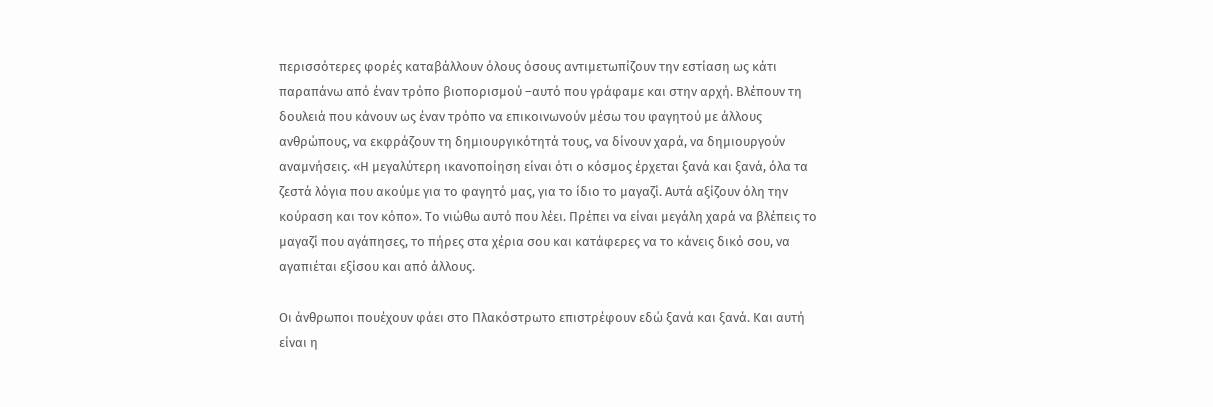περισσότερες φορές καταβάλλουν όλους όσους αντιμετωπίζουν την εστίαση ως κάτι παραπάνω από έναν τρόπο βιοπορισμού –αυτό που γράφαμε και στην αρχή. Βλέπουν τη δουλειά που κάνουν ως έναν τρόπο να επικοινωνούν μέσω του φαγητού με άλλους ανθρώπους, να εκφράζουν τη δημιουργικότητά τους, να δίνουν χαρά, να δημιουργούν αναμνήσεις. «Η μεγαλύτερη ικανοποίηση είναι ότι ο κόσμος έρχεται ξανά και ξανά, όλα τα ζεστά λόγια που ακούμε για το φαγητό μας, για το ίδιο το μαγαζί. Αυτά αξίζουν όλη την κούραση και τον κόπο». Το νιώθω αυτό που λέει. Πρέπει να είναι μεγάλη χαρά να βλέπεις το μαγαζί που αγάπησες, το πήρες στα χέρια σου και κατάφερες να το κάνεις δικό σου, να αγαπιέται εξίσου και από άλλους.

Οι άνθρωποι πουέχουν φάει στο Πλακόστρωτο επιστρέφουν εδώ ξανά και ξανά. Και αυτή είναι η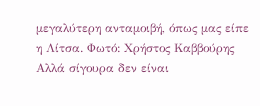μεγαλύτερη ανταμοιβή, όπως μας είπε η Λίτσα. Φωτό: Χρήστος Καββούρης
Αλλά σίγουρα δεν είναι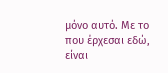μόνο αυτό. Με το που έρχεσαι εδώ, είναι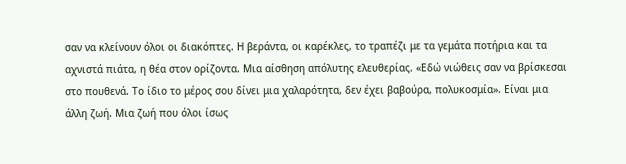σαν να κλείνουν όλοι οι διακόπτες. Η βεράντα, οι καρέκλες, το τραπέζι με τα γεμάτα ποτήρια και τα αχνιστά πιάτα, η θέα στον ορίζοντα. Μια αίσθηση απόλυτης ελευθερίας. «Εδώ νιώθεις σαν να βρίσκεσαι στο πουθενά. Το ίδιο το μέρος σου δίνει μια χαλαρότητα, δεν έχει βαβούρα, πολυκοσμία». Είναι μια άλλη ζωή. Μια ζωή που όλοι ίσως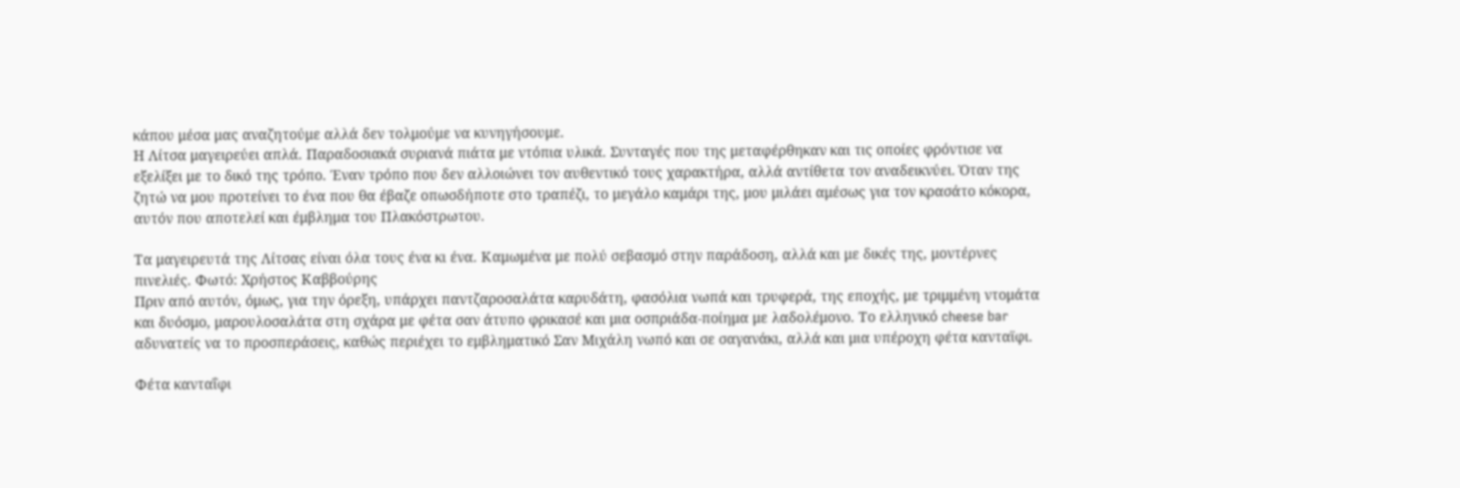κάπου μέσα μας αναζητούμε αλλά δεν τολμούμε να κυνηγήσουμε.
Η Λίτσα μαγειρεύει απλά. Παραδοσιακά συριανά πιάτα με ντόπια υλικά. Συνταγές που της μεταφέρθηκαν και τις οποίες φρόντισε να εξελίξει με το δικό της τρόπο. Έναν τρόπο που δεν αλλοιώνει τον αυθεντικό τους χαρακτήρα, αλλά αντίθετα τον αναδεικνύει. Όταν της ζητώ να μου προτείνει το ένα που θα έβαζε οπωσδήποτε στο τραπέζι, το μεγάλο καμάρι της, μου μιλάει αμέσως για τον κρασάτο κόκορα, αυτόν που αποτελεί και έμβλημα του Πλακόστρωτου.

Τα μαγειρευτά της Λίτσας είναι όλα τους ένα κι ένα. Καμωμένα με πολύ σεβασμό στην παράδοση, αλλά και με δικές της, μοντέρνες πινελιές. Φωτό: Χρήστος Καββούρης
Πριν από αυτόν, όμως, για την όρεξη, υπάρχει παντζαροσαλάτα καρυδάτη, φασόλια νωπά και τρυφερά, της εποχής, με τριμμένη ντομάτα και δυόσμο, μαρουλοσαλάτα στη σχάρα με φέτα σαν άτυπο φρικασέ και μια οσπριάδα-ποίημα με λαδολέμονο. Το ελληνικό cheese bar αδυνατείς να το προσπεράσεις, καθώς περιέχει το εμβληματικό Σαν Μιχάλη νωπό και σε σαγανάκι, αλλά και μια υπέροχη φέτα κανταϊφι.

Φέτα κανταΐφι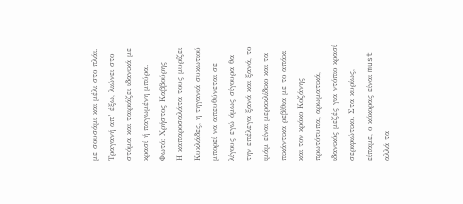με σουσάμι και μέλι στο πλάι. Τραγανή απ’ έξω, λιώνει στο στόμα και ταιριάζει ιδανικά με κρασί ή παγωμένη μπύρα. Φωτό: Χρήστος Καββούρης
Η καπαροσαλάτα τους μυρίζει Κυκλάδες, η τηγανιά συκωτιού μπορεί να απευθύνεται σε λίγους εγώ όμως σίγουρα θα την επέλεγα ξανά και ξανά, το ιμάμ είναι μερακλίδικο και τα πικάντικα ρεβίθια με το απάκι και τον κρόκο Κοζάνης πρωτότυπα, αρωματικά, ιδανικός μεζές για ντόπιο κρασί σεριφιώτικο. Στα κυρίως, είπαμε, ο κόκορας είναι must αλλά τα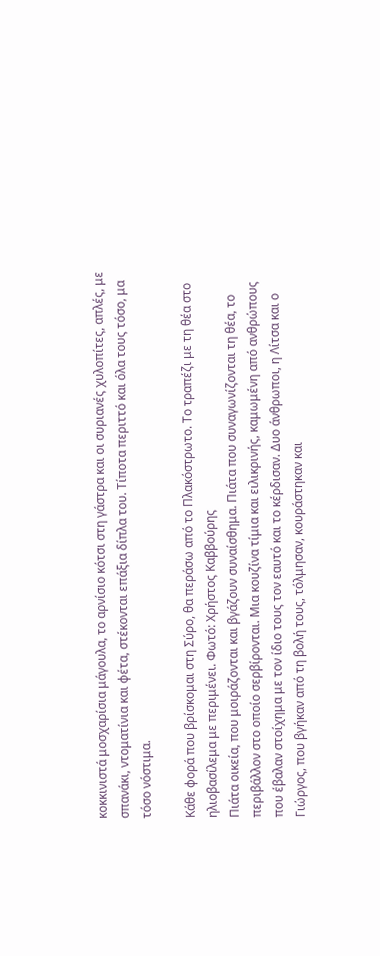κοκκινιστά μοσχαρίσια μάγουλα, το αρνίσιο κότσι στη γάστρα και οι συριανές χυλοπίτες, απλές, με σπανάκι, ντοματίνια και φέτα, στέκονται επάξια δίπλα του. Τίποτα περιττό και όλα τους τόσο, μα τόσο νόστιμα.

Κάθε φορά που βρίσκομαι στη Σύρο, θα περάσω από το Πλακόστρωτο. Το τραπέζι με τη θέα στο ηλιοβασίλεμα με περιμένει. Φωτό: Χρήστος Καββούρης
Πιάτα οικεία, που μοιράζονται και βγάζουν συναίσθημα. Πιάτα που συναγωνίζονται τη θέα, το περιβάλλον στο οποίο σερβίρονται. Μια κουζίνα τίμια και ειλικρινής, καμωμένη από ανθρώπους που έβαλαν στοίχημα με τον ίδιο τους τον εαυτό και το κέρδισαν. Δυο άνθρωποι, η Λίτσα και ο Γιώργος, που βγήκαν από τη βολή τους, τόλμησαν, κουράστηκαν και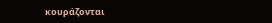κουράζονται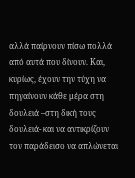αλλά παίρνουν πίσω πολλά από αυτά που δίνουν. Και, κυρίως, έχουν την τύχη να πηγαίνουν κάθε μέρα στη δουλειά –στη δική τους δουλειά- και να αντικρίζουν τον παράδεισο να απλώνεται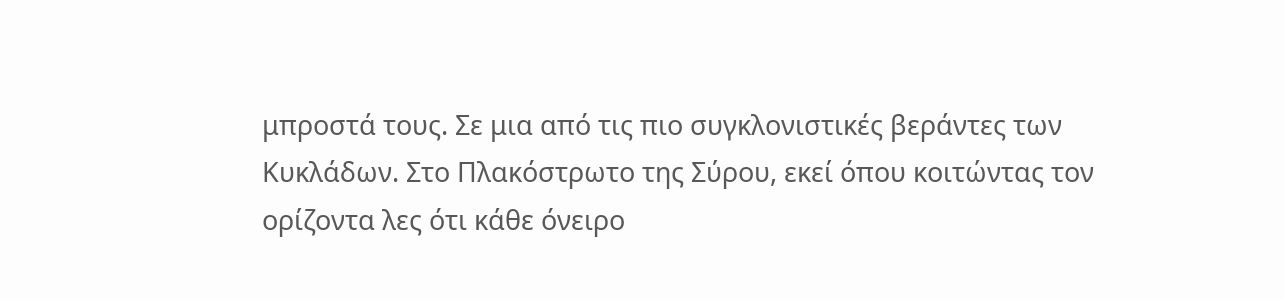μπροστά τους. Σε μια από τις πιο συγκλονιστικές βεράντες των Κυκλάδων. Στο Πλακόστρωτο της Σύρου, εκεί όπου κοιτώντας τον ορίζοντα λες ότι κάθε όνειρο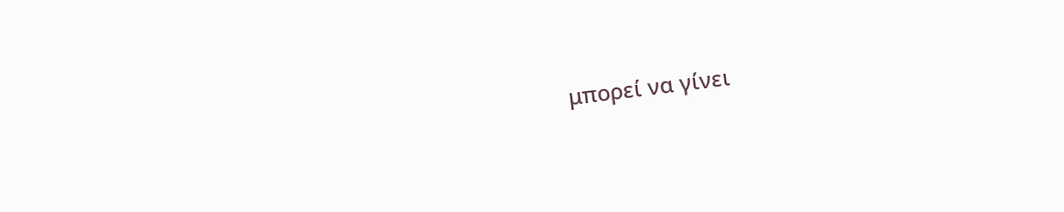μπορεί να γίνει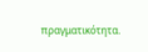πραγματικότητα.